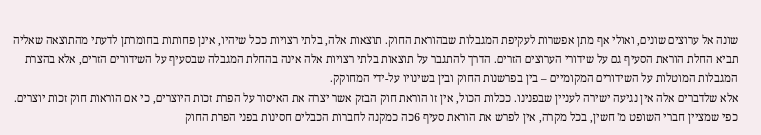שונה אל ערוצים שונים, ואולי אף מתן אפשרות לעקיפת המגבלות שבהוראת החוק. תוצאות אלה, בלתי רצויות ככל שיהיו, אינן פחותות בחומרתן לדעתי מהתוצאה שאליה תביא החלת הוראת הסעיף גם על שידורי הערוצים הזרים. הדרך להתגבר על תוצאות בלתי רצויות אלה אינה בהחלת המגבלה שבסעיף על השידורים הזרים, אלא בהצרת המגבלות המוטלות על השידורים המקומיים – בין בפרשנות החוק ובין בשינויו על-ידי המחוקק.
אלא שלדברים אלה אין נגיעה ישירה לעניין שבפנינו. ככלות הכול, אין זו הוראת חוק הבזק אשר יצרה את האיסור על הפרת זכות היוצרים, כי אם הוראות חוק זכות יוצרים. כפי שמציין חברי השופט מ' חשין, בכל מקרה, אין לפרש את הוראת סעיף 6כה כמקנה לחברות הכבלים חסינות בפני הפרת החוק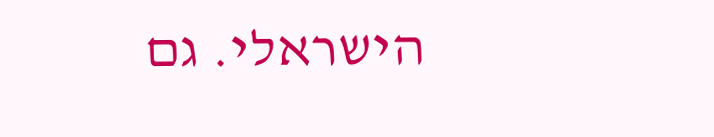הישראלי. גם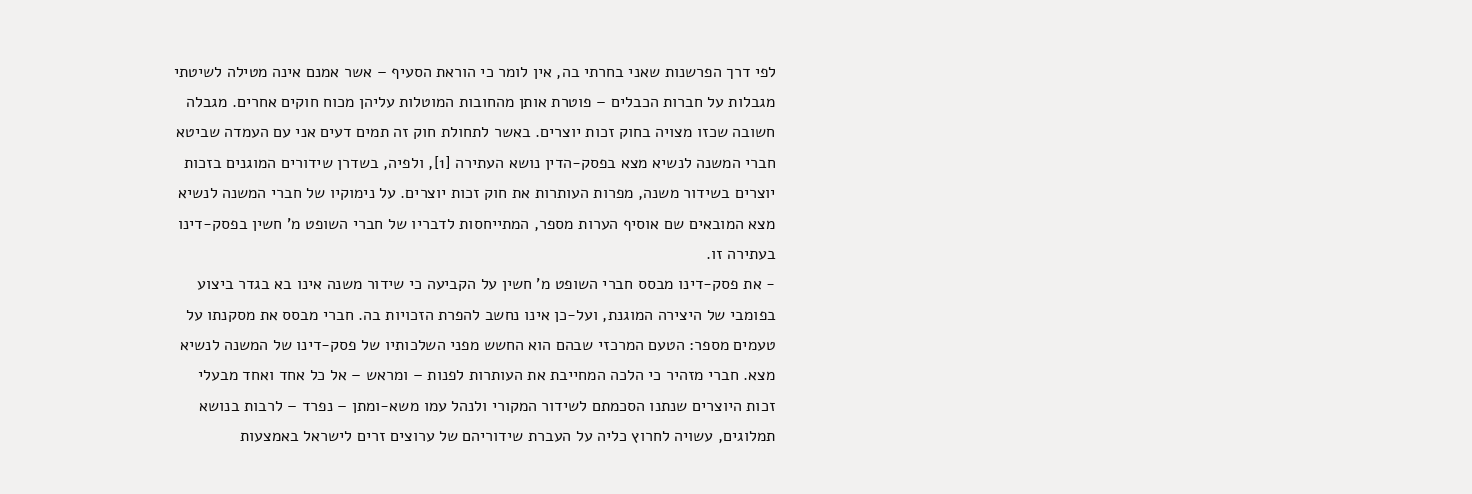לפי דרך הפרשנות שאני בחרתי בה, אין לומר כי הוראת הסעיף – אשר אמנם אינה מטילה לשיטתי מגבלות על חברות הכבלים – פוטרת אותן מהחובות המוטלות עליהן מכוח חוקים אחרים. מגבלה חשובה שכזו מצויה בחוק זכות יוצרים. באשר לתחולת חוק זה תמים דעים אני עם העמדה שביטא חברי המשנה לנשיא מצא בפסק-הדין נושא העתירה [1], ולפיה, בשדרן שידורים המוגנים בזכות יוצרים בשידור משנה, מפרות העותרות את חוק זכות יוצרים. על נימוקיו של חברי המשנה לנשיא מצא המובאים שם אוסיף הערות מספר, המתייחסות לדבריו של חברי השופט מ' חשין בפסק-דינו בעתירה זו.
- את פסק-דינו מבסס חברי השופט מ' חשין על הקביעה כי שידור משנה אינו בא בגדר ביצוע בפומבי של היצירה המוגנת, ועל-כן אינו נחשב להפרת הזכויות בה. חברי מבסס את מסקנתו על טעמים מספר: הטעם המרכזי שבהם הוא החשש מפני השלכותיו של פסק-דינו של המשנה לנשיא מצא. חברי מזהיר כי הלכה המחייבת את העותרות לפנות – ומראש – אל כל אחד ואחד מבעלי זכות היוצרים שנתנו הסכמתם לשידור המקורי ולנהל עמו משא-ומתן – נפרד – לרבות בנושא תמלוגים, עשויה לחרוץ כליה על העברת שידוריהם של ערוצים זרים לישראל באמצעות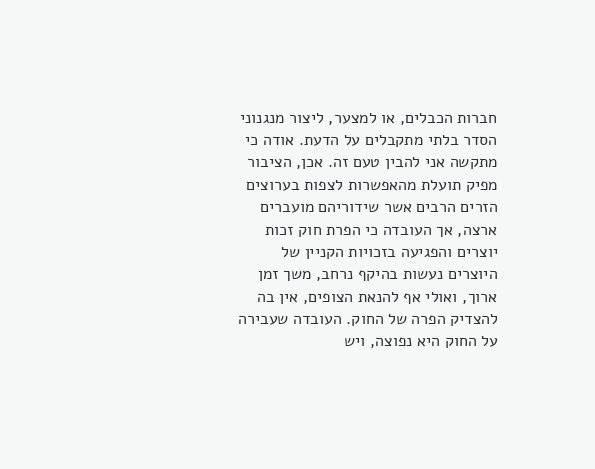חברות הכבלים, או למצער, ליצור מנגנוני הסדר בלתי מתקבלים על הדעת. אודה כי מתקשה אני להבין טעם זה. אכן, הציבור מפיק תועלת מהאפשרות לצפות בערוצים הזרים הרבים אשר שידוריהם מועברים ארצה, אך העובדה כי הפרת חוק זכות יוצרים והפגיעה בזכויות הקניין של היוצרים נעשות בהיקף נרחב, משך זמן ארוך, ואולי אף להנאת הצופים, אין בה להצדיק הפרה של החוק. העובדה שעבירה על החוק היא נפוצה, ויש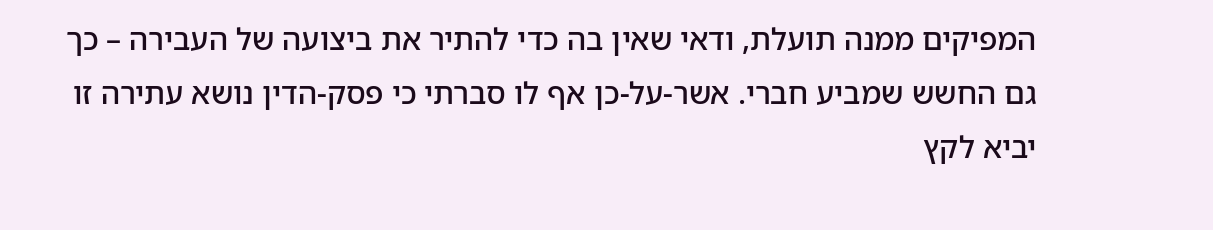המפיקים ממנה תועלת, ודאי שאין בה כדי להתיר את ביצועה של העבירה – כך גם החשש שמביע חברי. אשר-על-כן אף לו סברתי כי פסק-הדין נושא עתירה זו יביא לקץ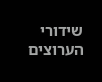שידורי הערוצים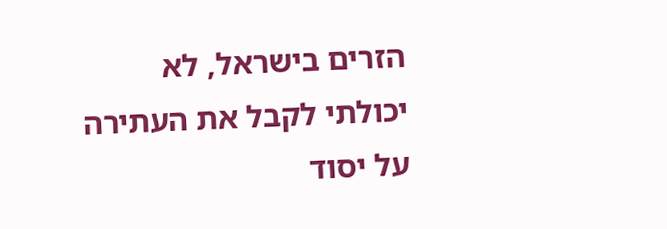הזרים בישראל, לא יכולתי לקבל את העתירה על יסוד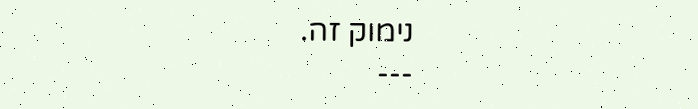נימוק זה.
---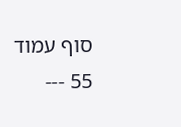סוף עמוד 55 ---